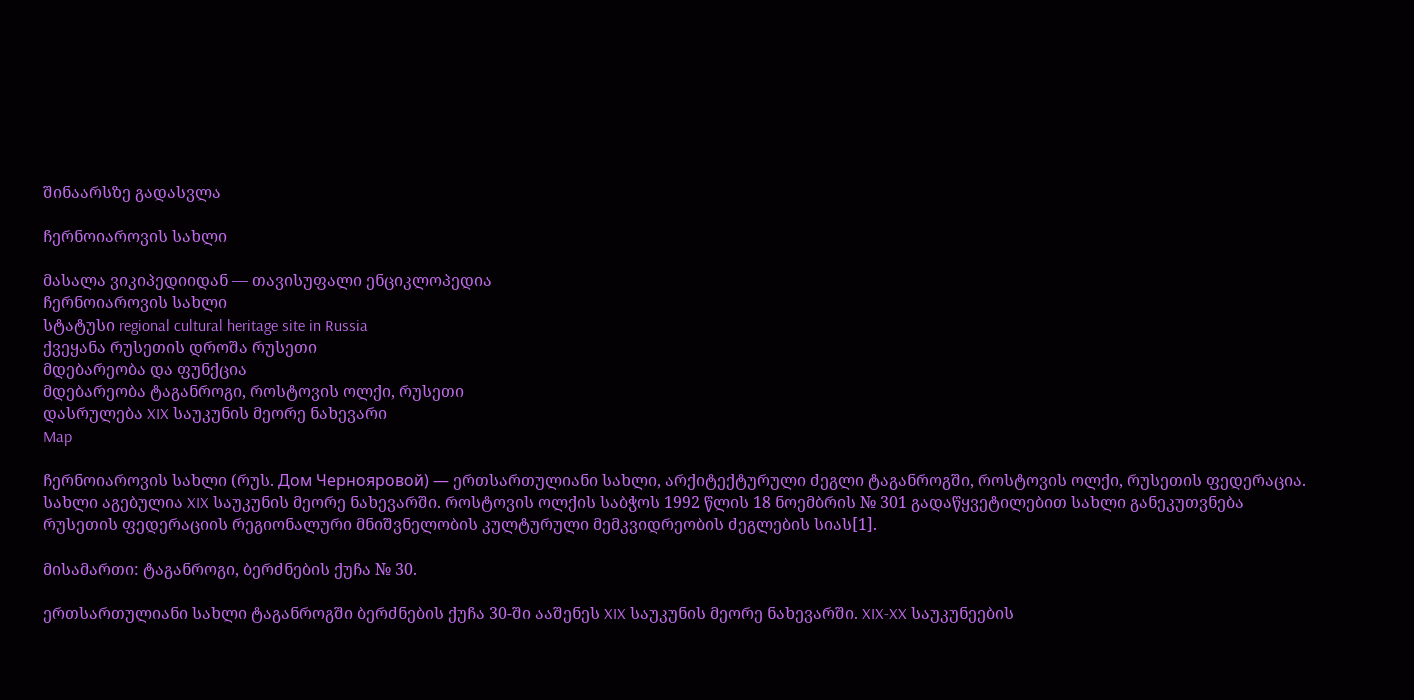შინაარსზე გადასვლა

ჩერნოიაროვის სახლი

მასალა ვიკიპედიიდან — თავისუფალი ენციკლოპედია
ჩერნოიაროვის სახლი
სტატუსი regional cultural heritage site in Russia
ქვეყანა რუსეთის დროშა რუსეთი
მდებარეობა და ფუნქცია
მდებარეობა ტაგანროგი, როსტოვის ოლქი, რუსეთი
დასრულება XIX საუკუნის მეორე ნახევარი
Map

ჩერნოიაროვის სახლი (რუს. Дом Чернояровой) — ერთსართულიანი სახლი, არქიტექტურული ძეგლი ტაგანროგში, როსტოვის ოლქი, რუსეთის ფედერაცია. სახლი აგებულია XIX საუკუნის მეორე ნახევარში. როსტოვის ოლქის საბჭოს 1992 წლის 18 ნოემბრის № 301 გადაწყვეტილებით სახლი განეკუთვნება რუსეთის ფედერაციის რეგიონალური მნიშვნელობის კულტურული მემკვიდრეობის ძეგლების სიას[1].

მისამართი: ტაგანროგი, ბერძნების ქუჩა № 30.

ერთსართულიანი სახლი ტაგანროგში ბერძნების ქუჩა 30-ში ააშენეს XIX საუკუნის მეორე ნახევარში. XIX-XX საუკუნეების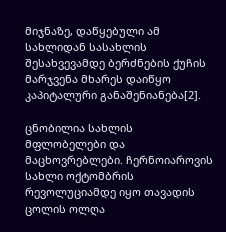მიჯნაზე, დაწყებული ამ სახლიდან სასახლის შესახვევამდე ბერძნების ქუჩის მარჯვენა მხარეს დაიწყო კაპიტალური განაშენიანება[2].

ცნობილია სახლის მფლობელები და მაცხოვრებლები. ჩერნოიაროვის სახლი ოქტომბრის რევოლუციამდე იყო თავადის ცოლის ოლღა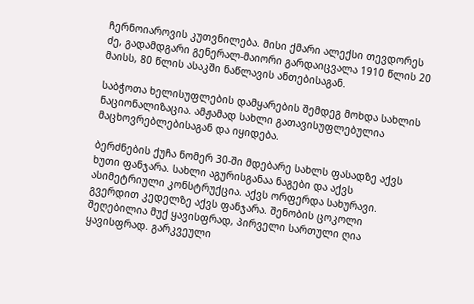ჩერნოიაროვის კუთვნილება. მისი ქმარი ალექსი თევდორეს ძე, გადამდგარი გენერალ-მაიორი გარდაიცვალა 1910 წლის 20 მაისს, 80 წლის ასაკში ნაწლავის ანთებისაგან.

საბჭოთა ხელისუფლების დამყარების შემდეგ მოხდა სახლის ნაციონალიზაცია. ამჟამად სახლი გათავისუფლებულია მაცხოვრებლებისაგან და იყიდება.

ბერძნების ქუჩა ნომერ 30-ში მდებარე სახლს ფასადზე აქვს ხუთი ფანჯარა. სახლი აგურისგანაა ნაგები და აქვს ასიმეტრიული კონსტრუქცია. აქვს ორფერდა სახურავი. გვერდით კედელზე აქვს ფანჯარა. შენობის ცოკოლი შეღებილია მუქ ყავისფრად, პირველი სართული ღია ყავისფრად. გარკვეული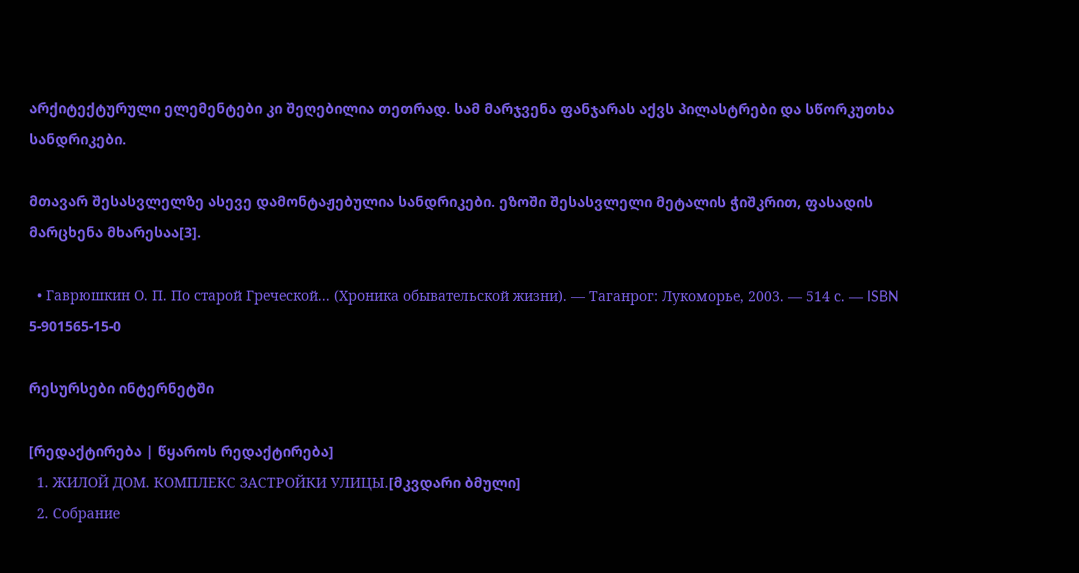არქიტექტურული ელემენტები კი შეღებილია თეთრად. სამ მარჯვენა ფანჯარას აქვს პილასტრები და სწორკუთხა სანდრიკები.

მთავარ შესასვლელზე ასევე დამონტაჟებულია სანდრიკები. ეზოში შესასვლელი მეტალის ჭიშკრით, ფასადის მარცხენა მხარესაა[3].

  • Гаврюшкин О. П. По старой Греческой... (Хроника обывательской жизни). — Таганрог: Лукоморье, 2003. — 514 с. — ISBN 5-901565-15-0

რესურსები ინტერნეტში

[რედაქტირება | წყაროს რედაქტირება]
  1. ЖИЛОЙ ДОМ. КОМПЛЕКС ЗАСТРОЙКИ УЛИЦЫ.[მკვდარი ბმული]
  2. Собрание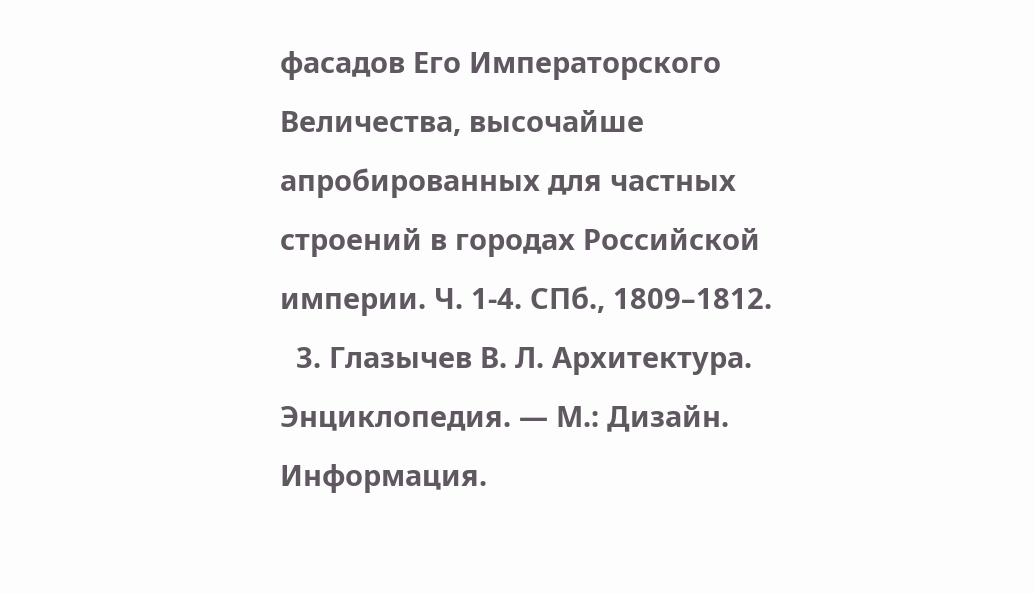фасадов Его Императорского Величества, высочайше апробированных для частных строений в городах Российской империи. Ч. 1-4. СПб., 1809–1812.
  3. Глазычев В. Л. Архитектура. Энциклопедия. — М.: Дизайн. Информация.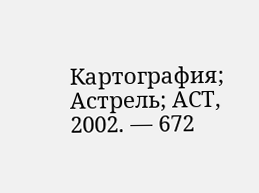Картография; Астрель; АСТ, 2002. — 672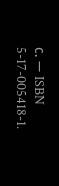с. — ISBN 5-17-005418-1.